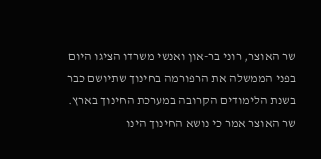שר האוצר, רוני בר-און ואנשי משרדו הציגו היום בפני הממשלה את הרפורמה בחינוך שתיושם כבר בשנת הלימודים הקרובה במערכת החינוך בארץ. שר האוצר אמר כי נושא החינוך הינו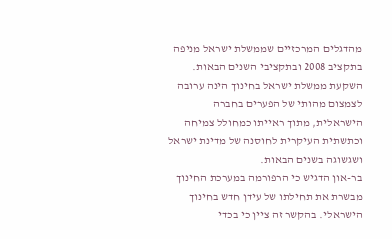מהדגלים המרכזיים שממשלת ישראל מניפה בתקציב 2008 ובתקציבי השנים הבאות. השקעת ממשלת ישראל בחינוך הינה ערובה לצמצום מהותי של הפערים בחברה הישראלית, מתוך ראייתו כמחולל צמיחה וכתשתית העיקרית לחוסנה של מדינת ישראל ושגשוגה בשנים הבאות.
בר-און הדגיש כי הרפורמה במערכת החינוך מבשרת את תחילתו של עידן חדש בחינוך הישראלי. בהקשר זה ציין כי בכדי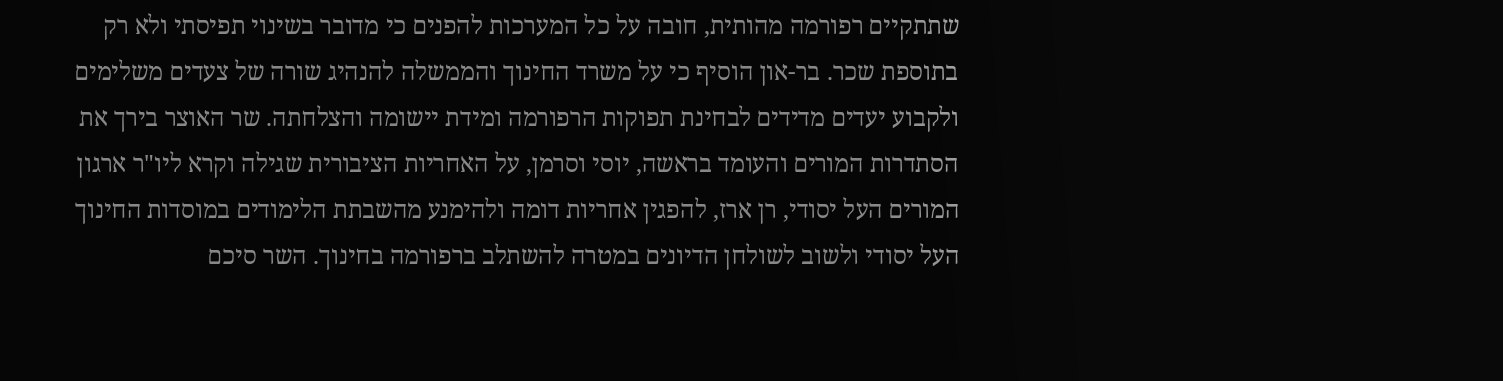שתתקיים רפורמה מהותית, חובה על כל המערכות להפנים כי מדובר בשינוי תפיסתי ולא רק בתוספת שכר. בר-און הוסיף כי על משרד החינוך והממשלה להנהיג שורה של צעדים משלימים ולקבוע יעדים מדידים לבחינת תפוקות הרפורמה ומידת יישומה והצלחתה. שר האוצר בירך את הסתדרות המורים והעומד בראשה, יוסי וסרמן, על האחריות הציבורית שגילה וקרא ליו"ר ארגון המורים העל יסודי, רן ארז, להפגין אחריות דומה ולהימנע מהשבתת הלימודים במוסדות החינוך העל יסודי ולשוב לשולחן הדיונים במטרה להשתלב ברפורמה בחינוך. השר סיכם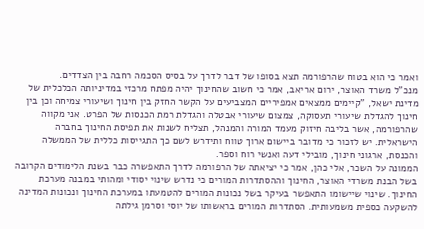ואמר כי הוא בטוח שהרפורמה תצא בסופו של דבר לדרך על בסיס הסכמה רחבה בין הצדדים.
מנכ"ל משרד האוצר, ירום אריאב, אמר כי חשוב שהחינוך יהיה מפתח מרכזי במדיניותה הכלכלית של מדינת ישאל, "קיימים ממצאים אמפיריים המצביעים על הקשר החזק בין חינוך ושיעורי צמיחה וכן בין חינוך להגדלת שיעורי תעסוקה, צמצום שיעורי אבטלה והגדלת רמת הכנסות של הפרט. אני מקווה שהרפורמה, אשר בליבה חיזוק מעמד המורה והמנהל, תצליח לשנות את תפיסת החינוך בחברה הישראלית. יש לזכור כי מדובר ביישום ארוך טווח ותידרש לשם כך התגייסות כללית של הממשלה והכנסת, ארגוני חינוך, מובילי דעה ואנשי רוח וספר.
הממונה על השכר, אלי כהן, אמר כי יציאתה של הרפורמה לדרך התאפשרה כבר בשנת הלימודים הקרובה בשל הבנת משרדי האוצר, החינוך וההסתדרות המורים כי נדרש שינוי יסודי ומהותי במבנה מערכת החינוך. שינוי שיישומו התאפשר בעיקר בשל נכונות המורים להטמעתו במערכת החינוך ונכונות המדינה להשקעה כספית משמעותית. הסתדרות המורים בראשותו של יוסי וסרמן גילתה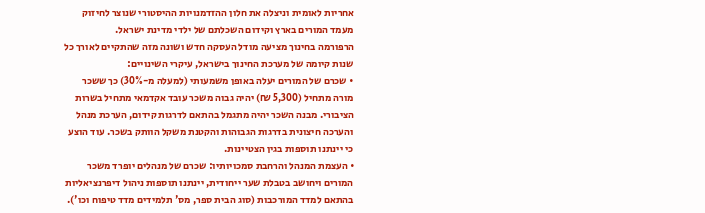אחריות לאומית וניצלה את חלון ההזדמנויות ההיסטורי שנוצר לחיזוק מעמד המורים בארץ וקידום השכלתם של ילדי מדינת ישראל.
הרפורמה בחינוך מציעה מודל העסקה חדש ושונה מזה שהתקיים לאורך כל שנות קיומה של מערכת החינוך בישראל, עיקרי השינויים:
• שכרם של המורים יעלה באופן משמעותי (למעלה מ-30%) כך ששכר מורה מתחיל (5,300 ₪) יהיה גבוה משכר עובד אקדמאי מתחיל בשרות הציבורי. מבנה השכר יהיה מתגמל בהתאם לדרגות קידום, הערכת מנהל והערכה חיצונית בדרגות הגבוהות והקטנת משקל הוותק בשכר. עוד הוצע כי יינתנו תוספות בגין הצטיינות.
• העצמת המנהל והרחבת סמכויותיו: שכרם של מנהלים יופרד משכר המורים ויחושב בטבלת שער ייחודית, יינתנו תוספות ניהול דיפרנציאליות בהתאם למדד המורכבות (סוג הבית ספר, מס' תלמידים מדד טיפוח וכו').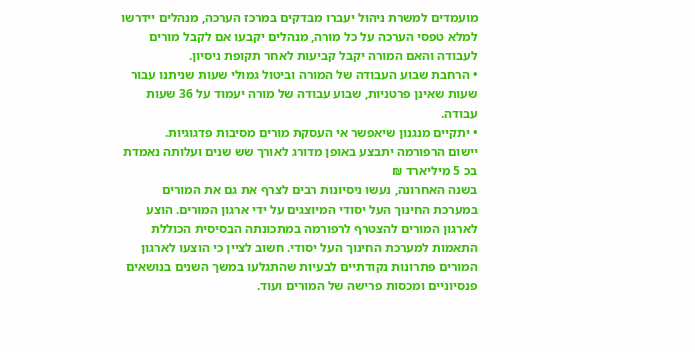מועמדים למשרת ניהול יעברו מבדקים במרכז הערכה, מנהלים יידרשו למלא טפסי הערכה על כל מורה, מנהלים יקבעו אם לקבל מורים לעבודה והאם המורה יקבל קביעות לאחר תקופת ניסיון.
• הרחבת שבוע העבודה של המורה וביטול גמולי שעות שניתנו עבור שעות שאינן פרטניות, שבוע עבודה של מורה יעמוד על 36 שעות עבודה.
• יתקיים מנגנון שיאפשר אי העסקת מורים מסיבות פדגוגיות.
יישום הרפורמה יתבצע באופן מדורג לאורך שש שנים ועלותה נאמדת בכ 5 מיליארד ₪
בשנה האחרונה, נעשו ניסיונות רבים לצרף את גם את המורים במערכת החינוך העל יסודי המיוצגים על ידי ארגון המורים. הוצע לארגון המורים להצטרף לרפורמה במתכונתה הבסיסית הכוללת התאמות למערכת החינוך העל יסודי. חשוב לציין כי הוצעו לארגון המורים פתרונות נקודתיים לבעיות שהתגלעו במשך השנים בנושאים פנסיוניים ומכסות פרישה של המורים ועוד.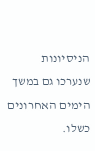הניסיונות שנערכו גם במשך הימים האחרונים כשלו.